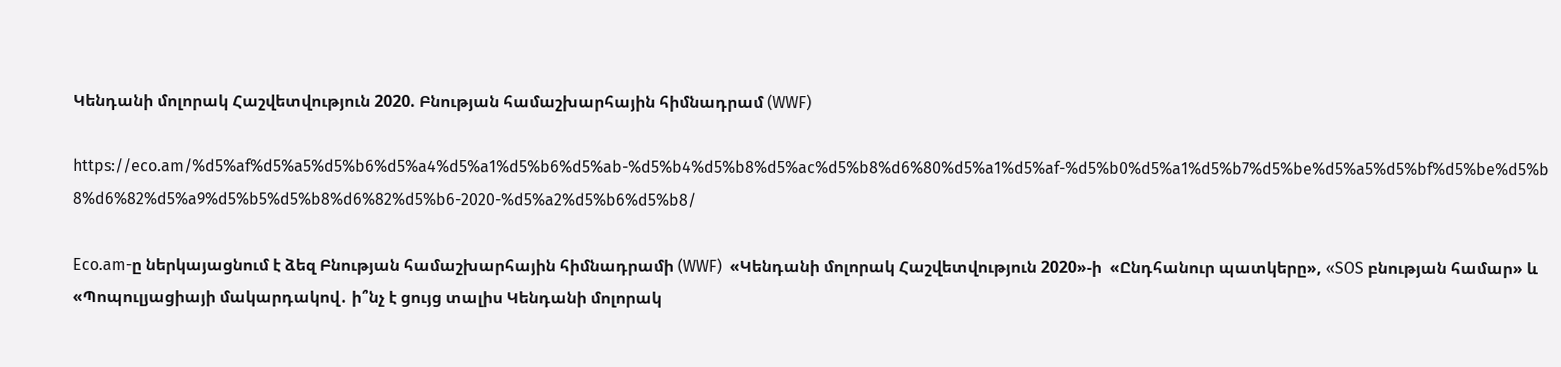Կենդանի մոլորակ Հաշվետվություն 2020. Բնության համաշխարհային հիմնադրամ (WWF)

https://eco.am/%d5%af%d5%a5%d5%b6%d5%a4%d5%a1%d5%b6%d5%ab-%d5%b4%d5%b8%d5%ac%d5%b8%d6%80%d5%a1%d5%af-%d5%b0%d5%a1%d5%b7%d5%be%d5%a5%d5%bf%d5%be%d5%b8%d6%82%d5%a9%d5%b5%d5%b8%d6%82%d5%b6-2020-%d5%a2%d5%b6%d5%b8/

Eco.am-ը ներկայացնում է ձեզ Բնության համաշխարհային հիմնադրամի (WWF)  «Կենդանի մոլորակ Հաշվետվություն 2020»-ի  «Ընդհանուր պատկերը», «SOS բնության համար» և «Պոպուլյացիայի մակարդակով․ ի՞նչ է ցույց տալիս Կենդանի մոլորակ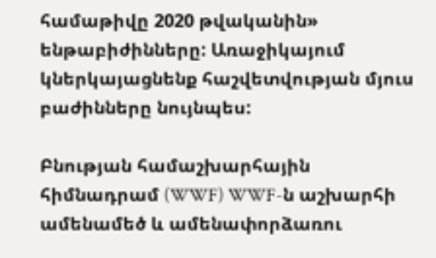համաթիվը 2020 թվականին» ենթաբիժինները: Առաջիկայում կներկայացնենք հաշվետվության մյուս բաժինները նույնպես:

Բնության համաշխարհային հիմնադրամ (WWF) WWF-ն աշխարհի ամենամեծ և ամենափորձառու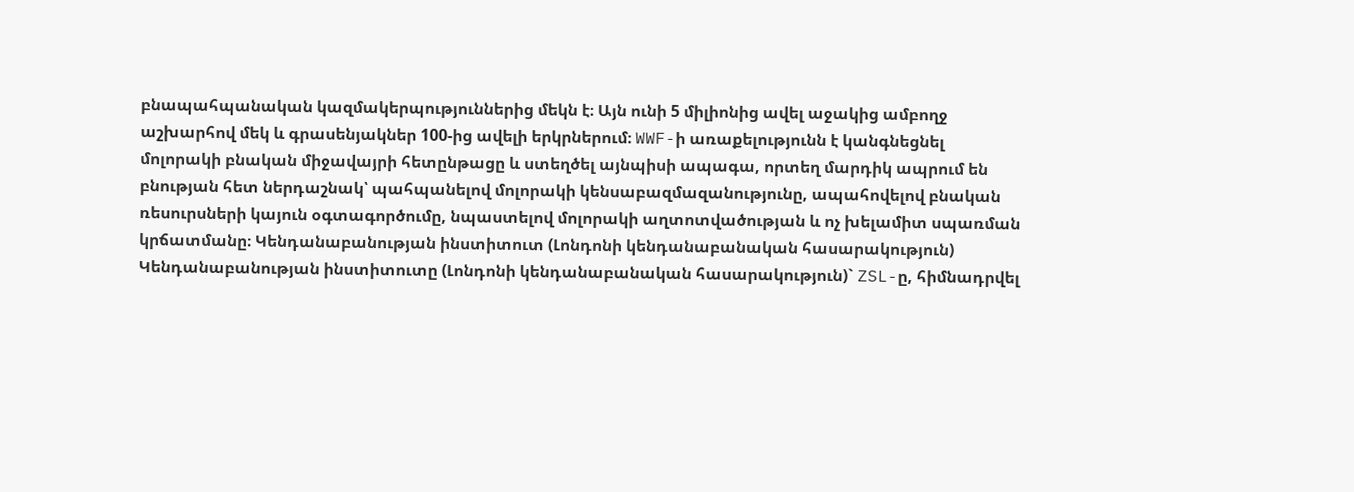բնապահպանական կազմակերպություններից մեկն է։ Այն ունի 5 միլիոնից ավել աջակից ամբողջ աշխարհով մեկ և գրասենյակներ 100-ից ավելի երկրներում։ WWF-ի առաքելությունն է կանգնեցնել մոլորակի բնական միջավայրի հետընթացը և ստեղծել այնպիսի ապագա, որտեղ մարդիկ ապրում են բնության հետ ներդաշնակ՝ պահպանելով մոլորակի կենսաբազմազանությունը, ապահովելով բնական ռեսուրսների կայուն օգտագործումը, նպաստելով մոլորակի աղտոտվածության և ոչ խելամիտ սպառման կրճատմանը։ Կենդանաբանության ինստիտուտ (Լոնդոնի կենդանաբանական հասարակություն) Կենդանաբանության ինստիտուտը (Լոնդոնի կենդանաբանական հասարակություն)` ZSL-ը, հիմնադրվել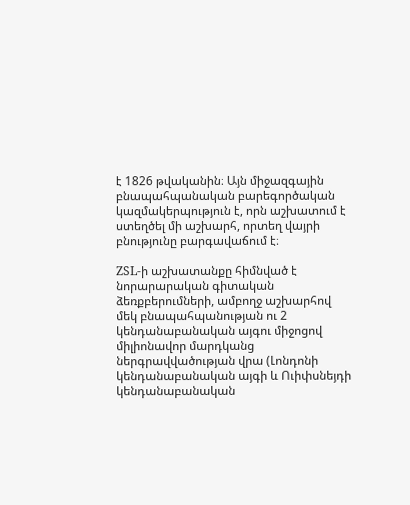է 1826 թվականին։ Այն միջազգային բնապահպանական բարեգործական կազմակերպություն է, որն աշխատում է ստեղծել մի աշխարհ, որտեղ վայրի բնությունը բարգավաճում է։

ZSL-ի աշխատանքը հիմնված է նորարարական գիտական ձեռքբերումների, ամբողջ աշխարհով մեկ բնապահպանության ու 2 կենդանաբանական այգու միջոցով միլիոնավոր մարդկանց ներգրավվածության վրա (Լոնդոնի կենդանաբանական այգի և Ուիփսնեյդի կենդանաբանական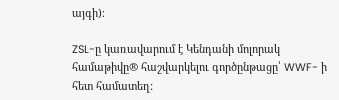այգի)։

ZSL-ը կառավարում է Կենդանի մոլորակ համաթիվը® հաշվարկելու գործընթացը՝ WWF- ի հետ համատեղ: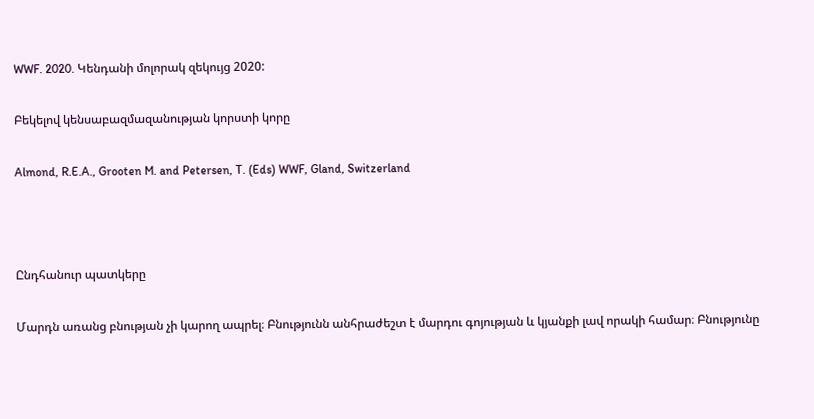WWF. 2020. Կենդանի մոլորակ զեկույց 2020:

Բեկելով կենսաբազմազանության կորստի կորը

Almond, R.E.A., Grooten M. and Petersen, T. (Eds) WWF, Gland, Switzerland



Ընդհանուր պատկերը

Մարդն առանց բնության չի կարող ապրել։ Բնությունն անհրաժեշտ է մարդու գոյության և կյանքի լավ որակի համար։ Բնությունը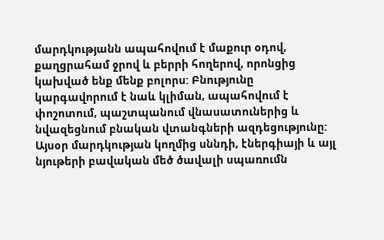մարդկությանն ապահովում է մաքուր օդով, քաղցրահամ ջրով և բերրի հողերով, որոնցից կախված ենք մենք բոլորս: Բնությունը կարգավորում է նաև կլիման, ապահովում է փոշոտում, պաշտպանում վնասատուներից և նվազեցնում բնական վտանգների ազդեցությունը: Այսօր մարդկության կողմից սննդի, էներգիայի և այլ նյութերի բավական մեծ ծավալի սպառումն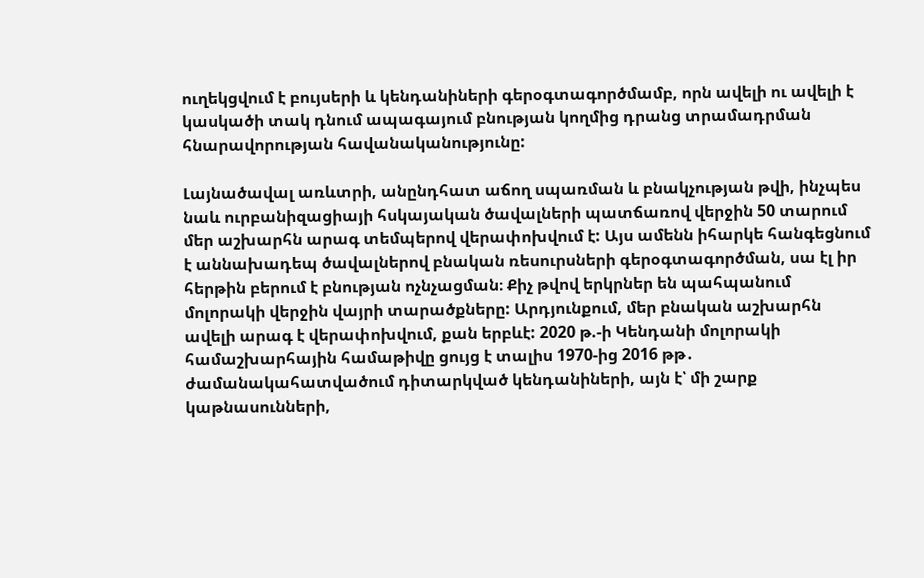ուղեկցվում է բույսերի և կենդանիների գերօգտագործմամբ, որն ավելի ու ավելի է կասկածի տակ դնում ապագայում բնության կողմից դրանց տրամադրման հնարավորության հավանականությունը:

Լայնածավալ առևտրի, անընդհատ աճող սպառման և բնակչության թվի, ինչպես նաև ուրբանիզացիայի հսկայական ծավալների պատճառով վերջին 50 տարում մեր աշխարհն արագ տեմպերով վերափոխվում է: Այս ամենն իհարկե հանգեցնում է աննախադեպ ծավալներով բնական ռեսուրսների գերօգտագործման, սա էլ իր հերթին բերում է բնության ոչնչացման։ Քիչ թվով երկրներ են պահպանում մոլորակի վերջին վայրի տարածքները: Արդյունքում, մեր բնական աշխարհն ավելի արագ է վերափոխվում, քան երբևէ: 2020 թ.-ի Կենդանի մոլորակի համաշխարհային համաթիվը ցույց է տալիս 1970-ից 2016 թթ․ ժամանակահատվածում դիտարկված կենդանիների, այն է՝ մի շարք կաթնասունների,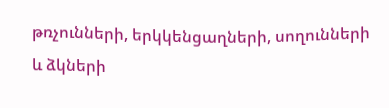թռչունների, երկկենցաղների, սողունների և ձկների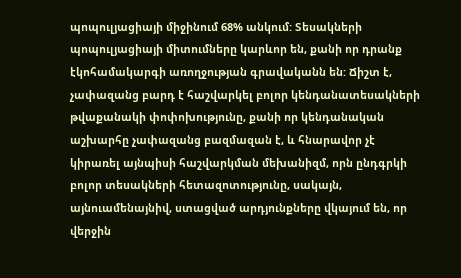պոպուլյացիայի միջինում 68% անկում: Տեսակների պոպուլյացիայի միտումները կարևոր են, քանի որ դրանք էկոհամակարգի առողջության գրավականն են: Ճիշտ է, չափազանց բարդ է հաշվարկել բոլոր կենդանատեսակների թվաքանակի փոփոխությունը, քանի որ կենդանական աշխարհը չափազանց բազմազան է, և հնարավոր չէ կիրառել այնպիսի հաշվարկման մեխանիզմ, որն ընդգրկի բոլոր տեսակների հետազոտությունը, սակայն, այնուամենայնիվ, ստացված արդյունքները վկայում են, որ վերջին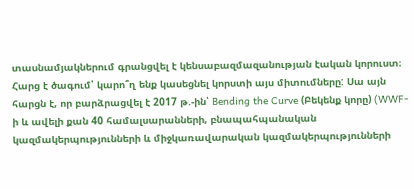տասնամյակներում գրանցվել է կենսաբազմազանության էական կորուստ։ Հարց է ծագում՝ կարո՞ղ ենք կասեցնել կորստի այս միտումները: Սա այն հարցն է, որ բարձրացվել է 2017 թ.-ին՝ Bending the Curve (Բեկենք կորը) (WWF-ի և ավելի քան 40 համալսարանների, բնապահպանական կազմակերպությունների և միջկառավարական կազմակերպությունների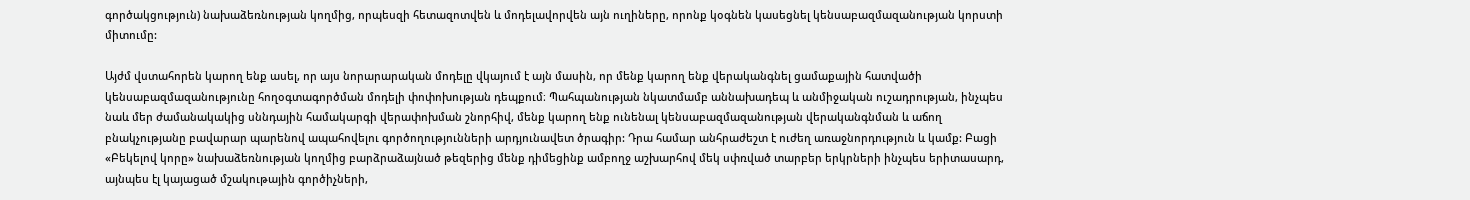գործակցություն) նախաձեռնության կողմից, որպեսզի հետազոտվեն և մոդելավորվեն այն ուղիները, որոնք կօգնեն կասեցնել կենսաբազմազանության կորստի միտումը:

Այժմ վստահորեն կարող ենք ասել, որ այս նորարարական մոդելը վկայում է այն մասին, որ մենք կարող ենք վերականգնել ցամաքային հատվածի կենսաբազմազանությունը հողօգտագործման մոդելի փոփոխության դեպքում։ Պահպանության նկատմամբ աննախադեպ և անմիջական ուշադրության, ինչպես նաև մեր ժամանակակից սննդային համակարգի վերափոխման շնորհիվ, մենք կարող ենք ունենալ կենսաբազմազանության վերականգնման և աճող բնակչությանը բավարար պարենով ապահովելու գործողությունների արդյունավետ ծրագիր: Դրա համար անհրաժեշտ է ուժեղ առաջնորդություն և կամք: Բացի «Բեկելով կորը» նախաձեռնության կողմից բարձրաձայնած թեզերից մենք դիմեցինք ամբողջ աշխարհով մեկ սփռված տարբեր երկրների ինչպես երիտասարդ, այնպես էլ կայացած մշակութային գործիչների,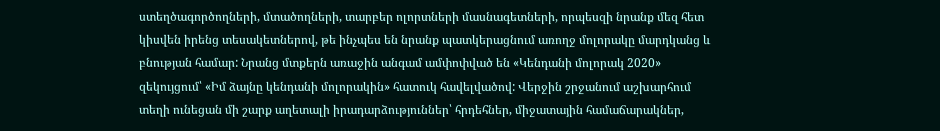ստեղծագործողների, մտածողների, տարբեր ոլորտների մասնագետների, որպեսզի նրանք մեզ հետ կիսվեն իրենց տեսակետներով, թե ինչպես են նրանք պատկերացնում առողջ մոլորակը մարդկանց և բնության համար: Նրանց մտքերն առաջին անգամ ամփոփված են «Կենդանի մոլորակ 2020» զեկույցում՝ «Իմ ձայնը կենդանի մոլորակին» հատուկ հավելվածով: Վերջին շրջանում աշխարհում տեղի ունեցան մի շարք աղետալի իրադարձություններ՝ հրդեհներ, միջատային համաճարակներ,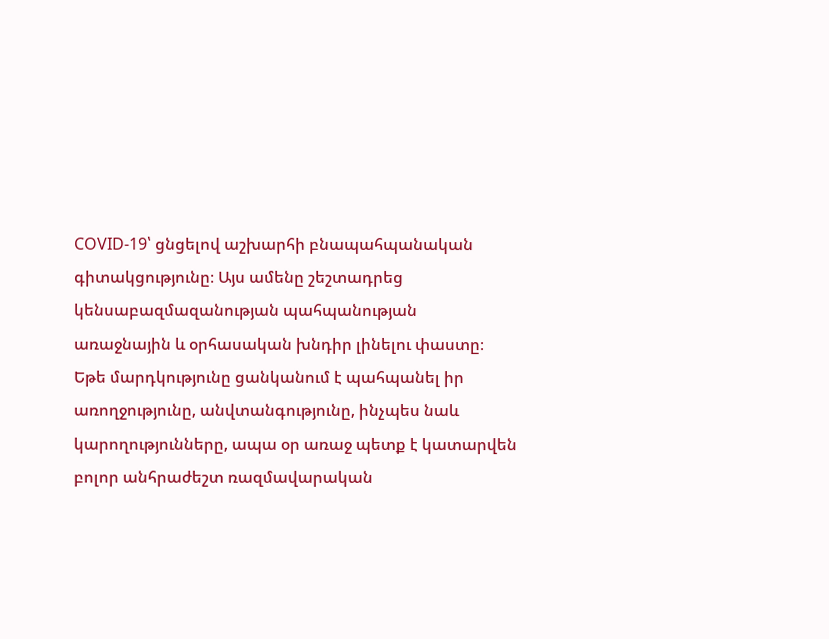COVID-19՝ ցնցելով աշխարհի բնապահպանական գիտակցությունը։ Այս ամենը շեշտադրեց կենսաբազմազանության պահպանության առաջնային և օրհասական խնդիր լինելու փաստը։ Եթե մարդկությունը ցանկանում է պահպանել իր առողջությունը, անվտանգությունը, ինչպես նաև կարողությունները, ապա օր առաջ պետք է կատարվեն բոլոր անհրաժեշտ ռազմավարական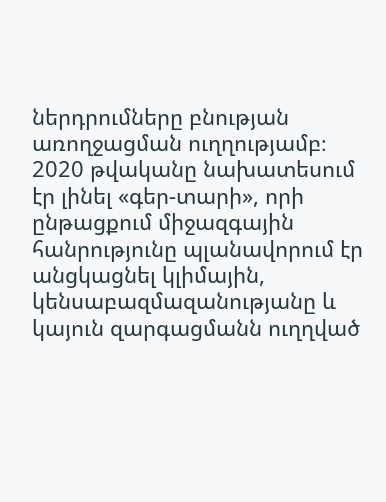ներդրումները բնության առողջացման ուղղությամբ։ 2020 թվականը նախատեսում էր լինել «գեր-տարի», որի ընթացքում միջազգային հանրությունը պլանավորում էր անցկացնել կլիմային, կենսաբազմազանությանը և կայուն զարգացմանն ուղղված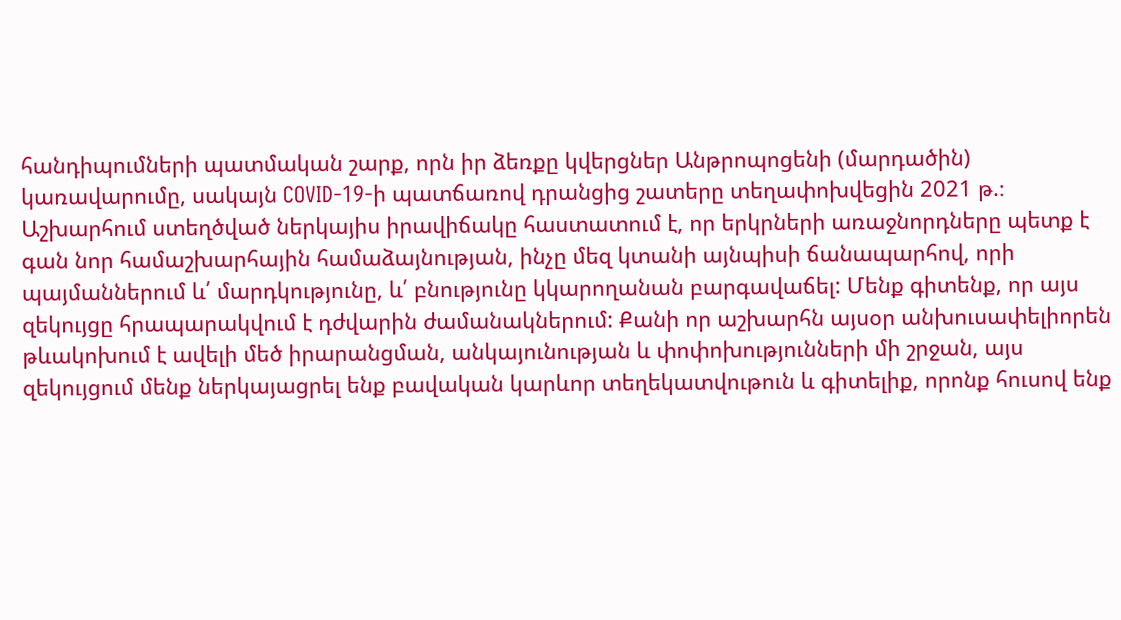հանդիպումների պատմական շարք, որն իր ձեռքը կվերցներ Անթրոպոցենի (մարդածին) կառավարումը, սակայն COVID-19-ի պատճառով դրանցից շատերը տեղափոխվեցին 2021 թ.։ Աշխարհում ստեղծված ներկայիս իրավիճակը հաստատում է, որ երկրների առաջնորդները պետք է գան նոր համաշխարհային համաձայնության, ինչը մեզ կտանի այնպիսի ճանապարհով, որի պայմաններում և՛ մարդկությունը, և՛ բնությունը կկարողանան բարգավաճել: Մենք գիտենք, որ այս զեկույցը հրապարակվում է դժվարին ժամանակներում: Քանի որ աշխարհն այսօր անխուսափելիորեն թևակոխում է ավելի մեծ իրարանցման, անկայունության և փոփոխությունների մի շրջան, այս զեկույցում մենք ներկայացրել ենք բավական կարևոր տեղեկատվութուն և գիտելիք, որոնք հուսով ենք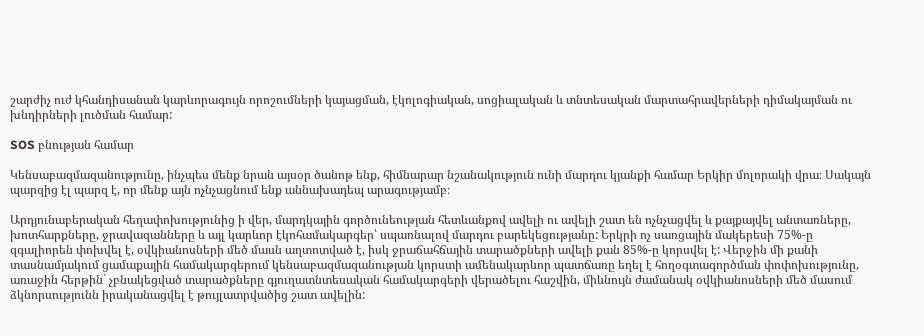շարժիչ ուժ կհանդիսանան կարևորագույն որոշումների կայացման, էկոլոգիական, սոցիալական և տնտեսական մարտահրավերների դիմակայման ու խնդիրների լուծման համար:

SOS բնության համար

Կենսաբազմազանությունը, ինչպես մենք նրան այսօր ծանոթ ենք, հիմնարար նշանակություն ունի մարդու կյանքի համար Երկիր մոլորակի վրա։ Սակայն պարզից էլ պարզ է, որ մենք այն ոչնչացնում ենք աննախադեպ արագությամբ։

Արդյունաբերական հեղափոխությունից ի վեր, մարդկային գործունեության հետևանքով ավելի ու ավելի շատ են ոչնչացվել և քայքայվել անտառները, խոտհարքները, ջրավազանները և այլ կարևոր էկոհամակարգեր՝ սպառնալով մարդու բարեկեցությանը: Երկրի ոչ սառցային մակերեսի 75%-ը զգալիորեն փոխվել է, օվկիանոսների մեծ մասն աղտոտված է, իսկ ջրաճահճային տարածքների ավելի քան 85%-ը կորսվել է: Վերջին մի քանի տասնամյակում ցամաքային համակարգերում կենսաբազմազանության կորստի ամենակարևոր պատճառը եղել է հողօգտագործման փոփոխությունը, առաջին հերթին` չբնակեցված տարածքները գյուղատնտեսական համակարգերի վերածելու հաշվին, միևնույն ժամանակ օվկիանոսների մեծ մասում ձկնորսությունն իրականացվել է թույլատրվածից շատ ավելին: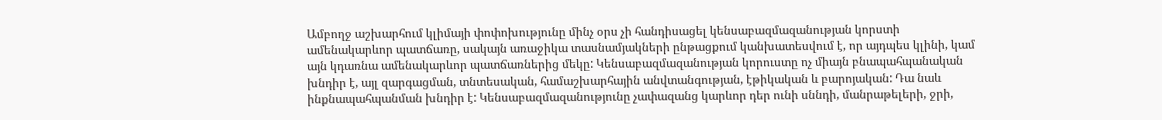Ամբողջ աշխարհում կլիմայի փոփոխությունը մինչ օրս չի հանդիսացել կենսաբազմազանության կորստի ամենակարևոր պատճառը, սակայն առաջիկա տասնամյակների ընթացքում կանխատեսվում է, որ այդպես կլինի, կամ այն կդառնա ամենակարևոր պատճառներից մեկը: Կենսաբազմազանության կորուստը ոչ միայն բնապահպանական խնդիր է, այլ զարգացման, տնտեսական, համաշխարհային անվտանգության, էթիկական և բարոյական: Դա նաև ինքնապահպանման խնդիր է: Կենսաբազմազանությունը չափազանց կարևոր դեր ունի սննդի, մանրաթելերի, ջրի,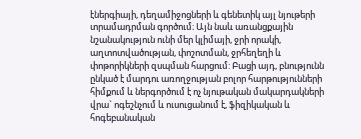էներգիայի, դեղամիջոցների և գենետիկ այլ նյութերի տրամադրման գործում։ Այն նաև առանցքային նշանակություն ունի մեր կլիմայի, ջրի որակի, աղտոտվածության, փոշոտման, ջրհեղեղի և փոթորիկների զսպման հարցում: Բացի այդ, բնությունն ընկած է մարդու առողջության բոլոր հարթությունների հիմքում և ներգործում է ոչ նյութական մակարդակների վրա` ոգեշնչում և ուսուցանում է, ֆիզիկական և հոգեբանական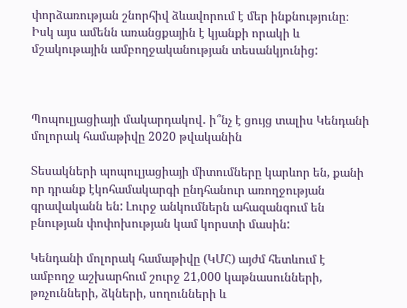փորձառության շնորհիվ ձևավորում է մեր ինքնությունը։ Իսկ այս ամենն առանցքային է կյանքի որակի և մշակութային ամբողջականության տեսանկյունից:



Պոպուլյացիայի մակարդակով․ ի՞նչ է ցույց տալիս Կենդանի մոլորակ համաթիվը 2020 թվականին

Տեսակների պոպուլյացիայի միտումները կարևոր են, քանի որ դրանք էկոհամակարգի ընդհանուր առողջության գրավականն են: Լուրջ անկումներն ահազանգում են բնության փոփոխության կամ կորստի մասին:

Կենդանի մոլորակ համաթիվը (ԿՄՀ) այժմ հետևում է ամբողջ աշխարհում շուրջ 21,000 կաթնասունների, թռչունների, ձկների, սողունների և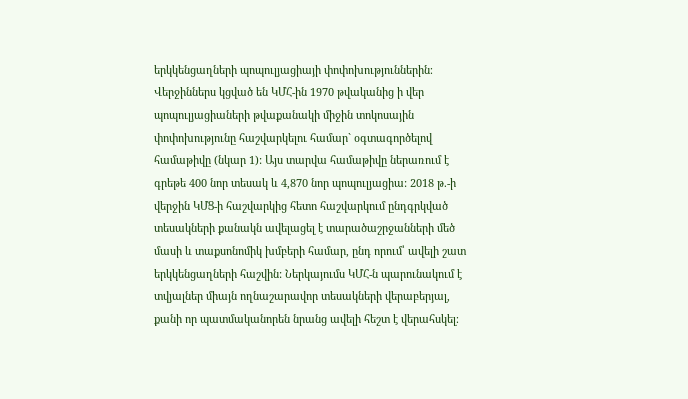երկկենցաղների պոպուլյացիայի փոփոխություններին։ Վերջիններս կցված են ԿՄՀ-ին 1970 թվականից ի վեր պոպուլյացիաների թվաքանակի միջին տոկոսային փոփոխությունը հաշվարկելու համար` օգտագործելով համաթիվը (նկար 1): Այս տարվա համաթիվը ներառում է գրեթե 400 նոր տեսակ և 4,870 նոր պոպուլյացիա: 2018 թ.-ի վերջին ԿՄՑ-ի հաշվարկից հետո հաշվարկում ընդգրկված տեսակների քանակն ավելացել է տարածաշրջանների մեծ մասի և տաքսոնոմիկ խմբերի համար, ընդ որում՝ ավելի շատ երկկենցաղների հաշվին: Ներկայումս ԿՄՀ-ն պարունակում է տվյալներ միայն ողնաշարավոր տեսակների վերաբերյալ, քանի որ պատմականորեն նրանց ավելի հեշտ է վերահսկել։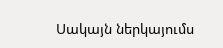Սակայն ներկայումս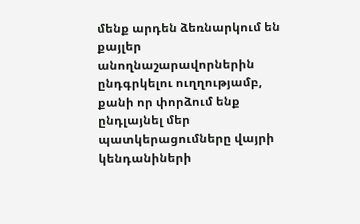մենք արդեն ձեռնարկում են քայլեր անողնաշարավորներին ընդգրկելու ուղղությամբ, քանի որ փորձում ենք ընդլայնել մեր պատկերացումները վայրի կենդանիների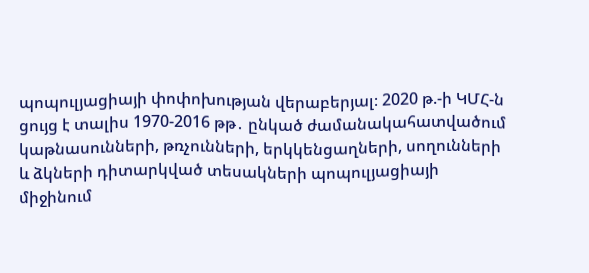պոպուլյացիայի փոփոխության վերաբերյալ։ 2020 թ.-ի ԿՄՀ-ն ցույց է տալիս 1970-2016 թթ․ ընկած ժամանակահատվածում կաթնասունների, թռչունների, երկկենցաղների, սողունների և ձկների դիտարկված տեսակների պոպուլյացիայի միջինում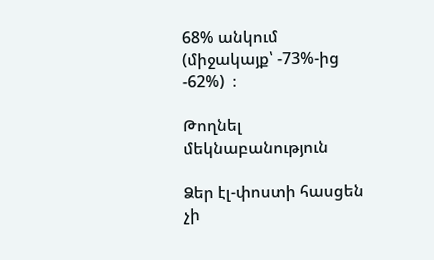68% անկում (միջակայք՝ -73%-ից -62%)  ։

Թողնել մեկնաբանություն

Ձեր էլ-փոստի հասցեն չի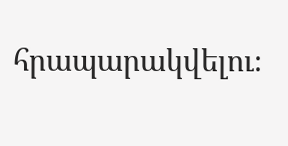հրապարակվելու։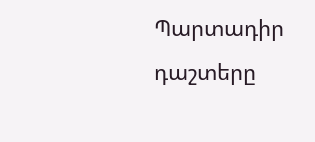Պարտադիր դաշտերը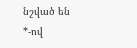նշված են *-ով